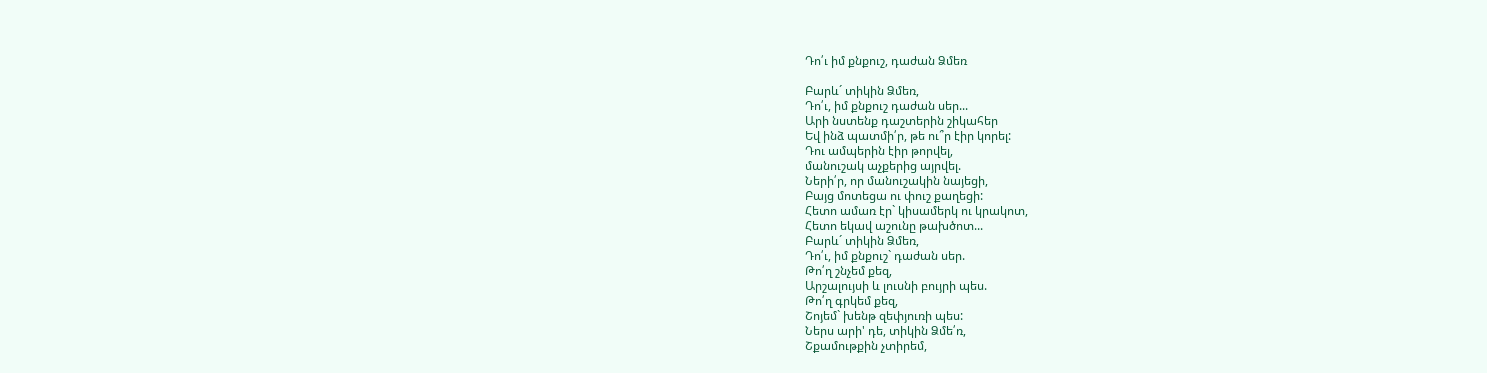Դո՛ւ իմ քնքուշ, դաժան Ձմեռ

Բարև´ տիկին Ձմեռ,
Դո՛ւ, իմ քնքուշ դաժան սեր...
Արի նստենք դաշտերին շիկահեր
Եվ ինձ պատմի՛ր, թե ու՞ր էիր կորել:
Դու ամպերին էիր թորվել,
մանուշակ աչքերից այրվել.
Ների՛ր, որ մանուշակին նայեցի,
Բայց մոտեցա ու փուշ քաղեցի:
Հետո ամառ էր` կիսամերկ ու կրակոտ,
Հետո եկավ աշունը թախծոտ...
Բարև´ տիկին Ձմեռ,
Դո՛ւ, իմ քնքուշ` դաժան սեր.
Թո՛ղ շնչեմ քեզ,
Արշալույսի և լուսնի բույրի պես.
Թո՛ղ գրկեմ քեզ,
Շոյեմ` խենթ զեփյուռի պես:
Ներս արի' դե, տիկին Ձմե՛ռ,
Շքամութքին չտիրեմ,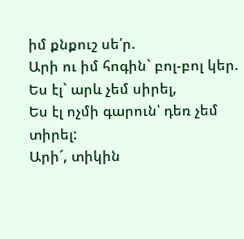իմ քնքուշ սե՛ր.
Արի ու իմ հոգին` բոլ-բոլ կեր.
Ես էլ` արև չեմ սիրել,
Ես էլ ոչմի գարուն՝ դեռ չեմ տիրել:
Արի´, տիկին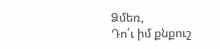Ձմեռ,
Դո՛ւ իմ քնքուշ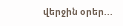վերջին օրեր...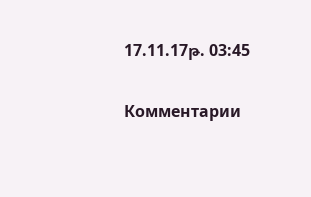17.11.17թ. 03:45

Комментарии